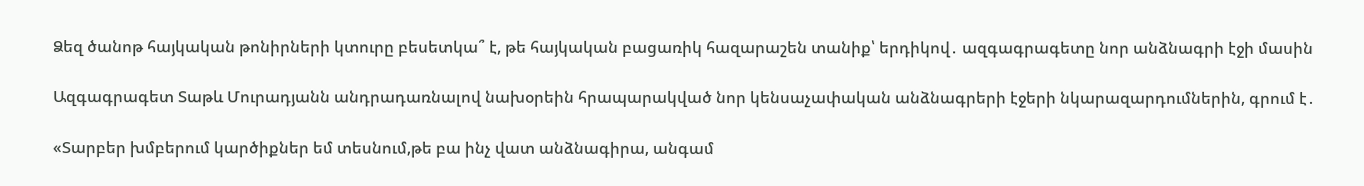Ձեզ ծանոթ հայկական թոնիրների կտուրը բեսետկա՞ է, թե հայկական բացառիկ հազարաշեն տանիք՝ երդիկով․ ազգագրագետը նոր անձնագրի էջի մասին

Ազգագրագետ Տաթև Մուրադյանն անդրադառնալով նախօրեին հրապարակված նոր կենսաչափական անձնագրերի էջերի նկարազարդումներին, գրում է․

«Տարբեր խմբերում կարծիքներ եմ տեսնում,թե բա ինչ վատ անձնագիրա, անգամ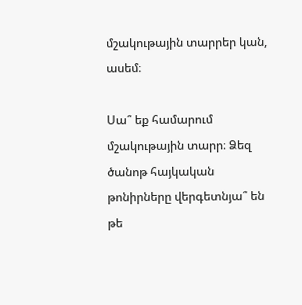մշակութային տարրեր կան, ասեմ։

Սա՞ եք համարում մշակութային տարր։ Ձեզ ծանոթ հայկական թոնիրները վերգետնյա՞ են թե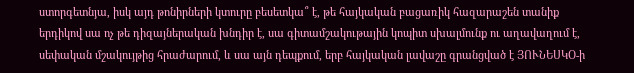ստորգետնյա, իսկ այդ թոնիրների կտուրը բեսետկա՞ է, թե հայկական բացառիկ հազարաշեն տանիք երդիկով սա ոչ թե դիզայներական խնդիր է, սա գիտամշակութային կոպիտ սխալմունք ու աղավաղում է, սեփական մշակույթից հրաժարում, և սա այն դեպքում, երբ հայկական լավաշը գրանցված է ՅՈՒՆԵՍԿՕ-ի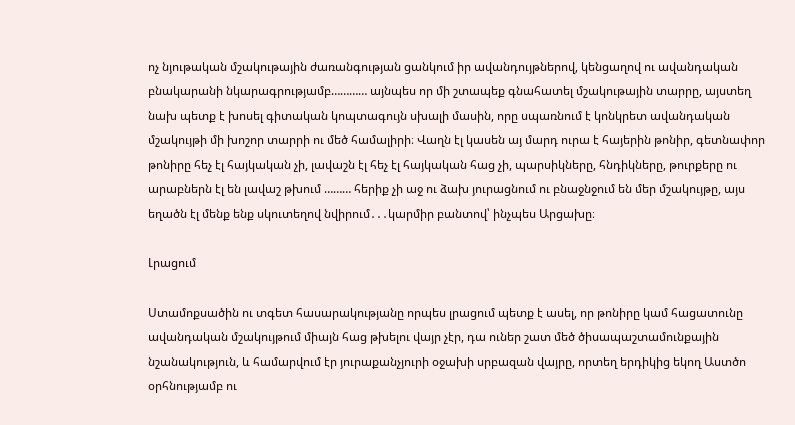ոչ նյութական մշակութային ժառանգության ցանկում իր ավանդույթներով, կենցաղով ու ավանդական բնակարանի նկարագրությամբ………… այնպես որ մի շտապեք գնահատել մշակութային տարրը, այստեղ նախ պետք է խոսել գիտական կոպտագույն սխալի մասին, որը սպառնում է կոնկրետ ավանդական մշակույթի մի խոշոր տարրի ու մեծ համալիրի։ Վաղն էլ կասեն այ մարդ ուրա է հայերին թոնիր, գետնափոր թոնիրը հեչ էլ հայկական չի, լավաշն էլ հեչ էլ հայկական հաց չի, պարսիկները, հնդիկները, թուրքերը ու արաբներն էլ են լավաշ թխում ……… հերիք չի աջ ու ձախ յուրացնում ու բնաջնջում են մեր մշակույթը, այս եղածն էլ մենք ենք սկուտեղով նվիրում․․․կարմիր բանտով՝ ինչպես Արցախը։

Լրացում

Ստամոքսածին ու տգետ հասարակությանը որպես լրացում պետք է ասել, որ թոնիրը կամ հացատունը ավանդական մշակույթում միայն հաց թխելու վայր չէր, դա ուներ շատ մեծ ծիսապաշտամունքային նշանակություն, և համարվում էր յուրաքանչյուրի օջախի սրբազան վայրը, որտեղ երդիկից եկող Աստծո օրհնությամբ ու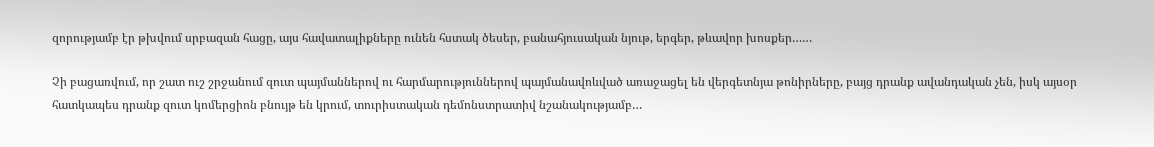զորությամբ էր թխվում սրբազան հացը, այս հավատալիքները ունեն հստակ ծեսեր, բանահյուսական նյութ, երգեր, թևավոր խոսքեր……

Չի բացառվում, որ շատ ուշ շրջանում զուտ պայմաններով ու հարմարություններով պայմանավոևված առաջացել են վերգետնյա թոնիրները, բայց դրանք ավանդական չեն, իսկ այսօր հատկապես դրանք զուտ կոմերցիոն բնույթ են կրում, տուրիստական դեմոնստրատիվ նշանակությամբ…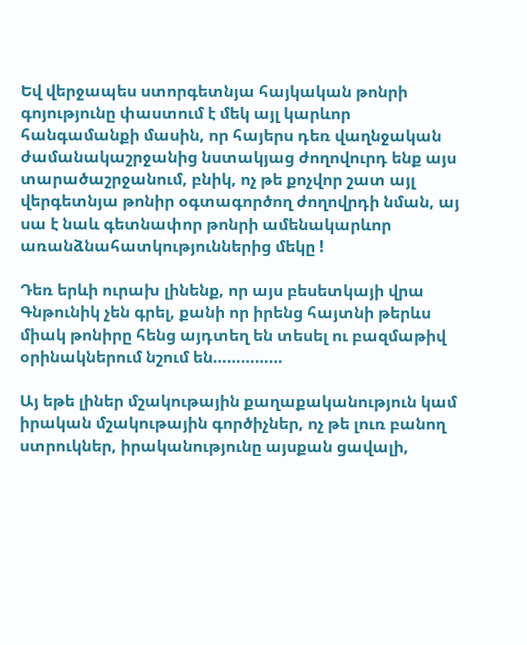Եվ վերջապես ստորգետնյա հայկական թոնրի գոյությունը փաստում է մեկ այլ կարևոր հանգամանքի մասին, որ հայերս դեռ վաղնջական ժամանակաշրջանից նստակյաց ժողովուրդ ենք այս տարածաշրջանում, բնիկ, ոչ թե քոչվոր շատ այլ վերգետնյա թոնիր օգտագործող ժողովրդի նման, այ սա է նաև գետնափոր թոնրի ամենակարևոր առանձնահատկություններից մեկը !

Դեռ երևի ուրախ լինենք, որ այս բեսետկայի վրա Գնթունիկ չեն գրել, քանի որ իրենց հայտնի թերևս միակ թոնիրը հենց այդտեղ են տեսել ու բազմաթիվ օրինակներում նշում են……………

Այ եթե լիներ մշակութային քաղաքականություն կամ իրական մշակութային գործիչներ, ոչ թե լուռ բանող ստրուկներ, իրականությունը այսքան ցավալի,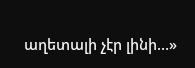աղետալի չէր լինի…»